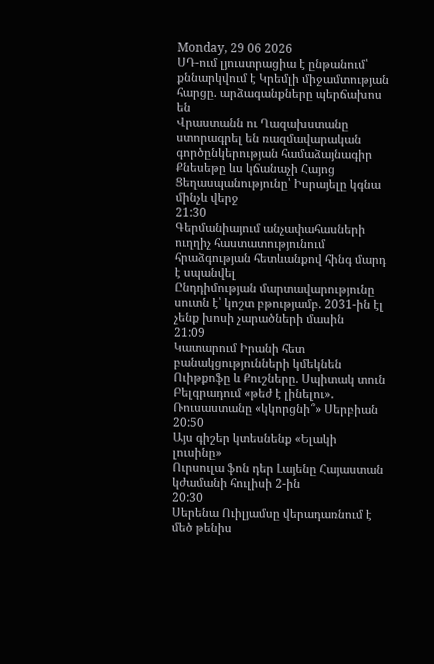Monday, 29 06 2026
ՍԴ-ում լյուստրացիա է ընթանում՝ քննարկվում է Կրեմլի միջամտության հարցը. արձագանքները պերճախոս են
Վրաստանն ու Ղազախստանը ստորագրել են ռազմավարական գործընկերության համաձայնագիր
Քնեսեթը ևս կճանաչի Հայոց Ցեղասպանությունը՝ Իսրայելը կգնա մինչև վերջ
21:30
Գերմանիայում անչափահասների ուղղիչ հաստատությունում հրաձգության հետևանքով հինգ մարդ է սպանվել
Ընդդիմության մարտավարությունը սուտն է՝ կոշտ բթությամբ. 2031-ին էլ չենք խոսի չարածների մասին
21:09
Կատարում Իրանի հետ բանակցությունների կմեկնեն Ուիթքոֆը և Քուշները. Սպիտակ տուն
Բելգրադում «թեժ է լինելու»․ Ռուսաստանը «կկորցնի՞» Սերբիան
20:50
Այս գիշեր կտեսնենք «Ելակի լուսինը»
Ուրսուլա ֆոն դեր Լայենը Հայաստան կժամանի հուլիսի 2-ին
20:30
Սերենա Ուիլյամսը վերադառնում է մեծ թենիս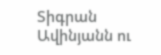Տիգրան Ավինյանն ու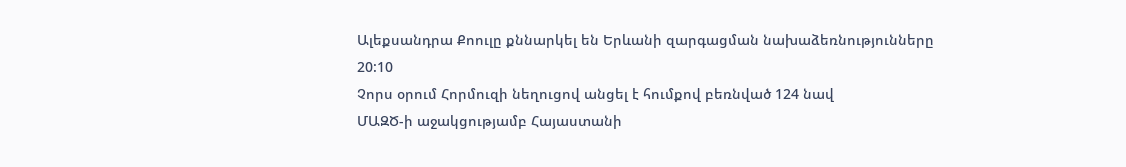Ալեքսանդրա Քոուլը քննարկել են Երևանի զարգացման նախաձեռնությունները
20:10
Չորս օրում Հորմուզի նեղուցով անցել է հումքով բեռնված 124 նավ
ՄԱԶԾ-ի աջակցությամբ Հայաստանի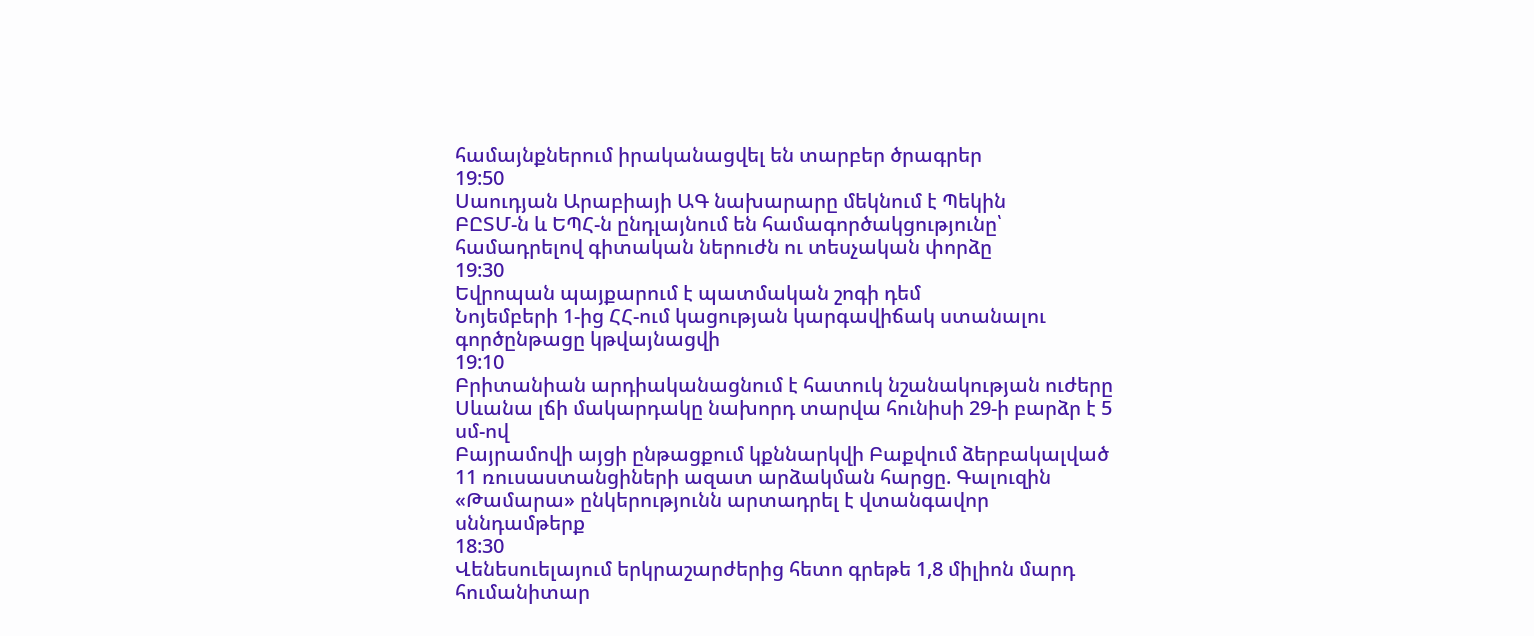համայնքներում իրականացվել են տարբեր ծրագրեր
19:50
Սաուդյան Արաբիայի ԱԳ նախարարը մեկնում է Պեկին
ԲԸՏՄ-ն և ԵՊՀ-ն ընդլայնում են համագործակցությունը՝ համադրելով գիտական ներուժն ու տեսչական փորձը
19:30
Եվրոպան պայքարում է պատմական շոգի դեմ
Նոյեմբերի 1-ից ՀՀ-ում կացության կարգավիճակ ստանալու գործընթացը կթվայնացվի
19:10
Բրիտանիան արդիականացնում է հատուկ նշանակության ուժերը
Սևանա լճի մակարդակը նախորդ տարվա հունիսի 29-ի բարձր է 5 սմ-ով
Բայրամովի այցի ընթացքում կքննարկվի Բաքվում ձերբակալված 11 ռուսաստանցիների ազատ արձակման հարցը. Գալուզին
«Թամարա» ընկերությունն արտադրել է վտանգավոր սննդամթերք
18:30
Վենեսուելայում երկրաշարժերից հետո գրեթե 1,8 միլիոն մարդ հումանիտար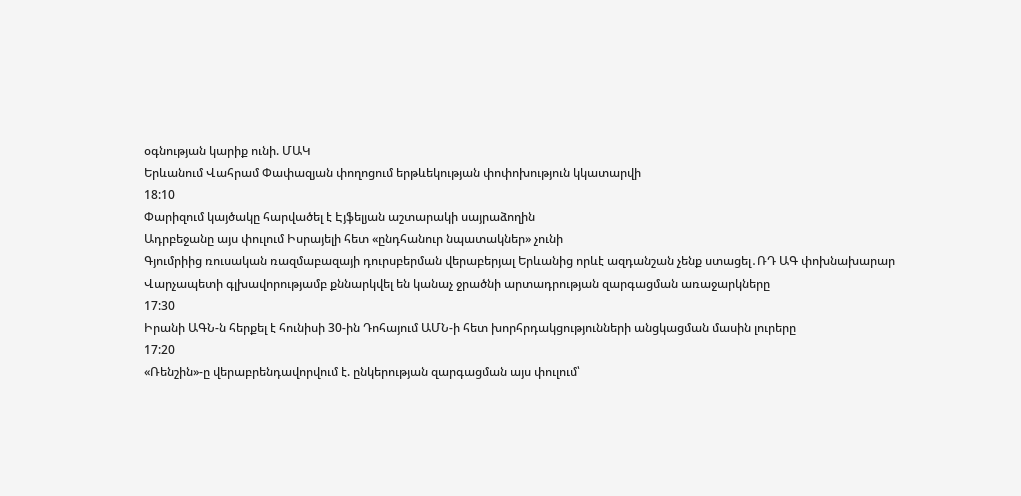օգնության կարիք ունի. ՄԱԿ
Երևանում Վահրամ Փափազյան փողոցում երթևեկության փոփոխություն կկատարվի
18:10
Փարիզում կայծակը հարվածել է Էյֆելյան աշտարակի սայրաձողին
Ադրբեջանը այս փուլում Իսրայելի հետ «ընդհանուր նպատակներ» չունի
Գյումրիից ռուսական ռազմաբազայի դուրսբերման վերաբերյալ Երևանից որևէ ազդանշան չենք ստացել․ՌԴ ԱԳ փոխնախարար
Վարչապետի գլխավորությամբ քննարկվել են կանաչ ջրածնի արտադրության զարգացման առաջարկները
17:30
Իրանի ԱԳՆ-ն հերքել է հունիսի 30-ին Դոհայում ԱՄՆ-ի հետ խորհրդակցությունների անցկացման մասին լուրերը
17:20
«Ռենշին»-ը վերաբրենդավորվում է. ընկերության զարգացման այս փուլում՝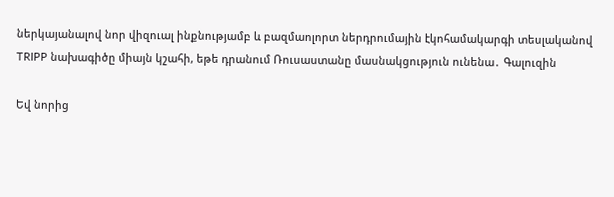ներկայանալով նոր վիզուալ ինքնությամբ և բազմաոլորտ ներդրումային էկոհամակարգի տեսլականով
TRIPP նախագիծը միայն կշահի, եթե դրանում Ռուսաստանը մասնակցություն ունենա․ Գալուզին

Եվ նորից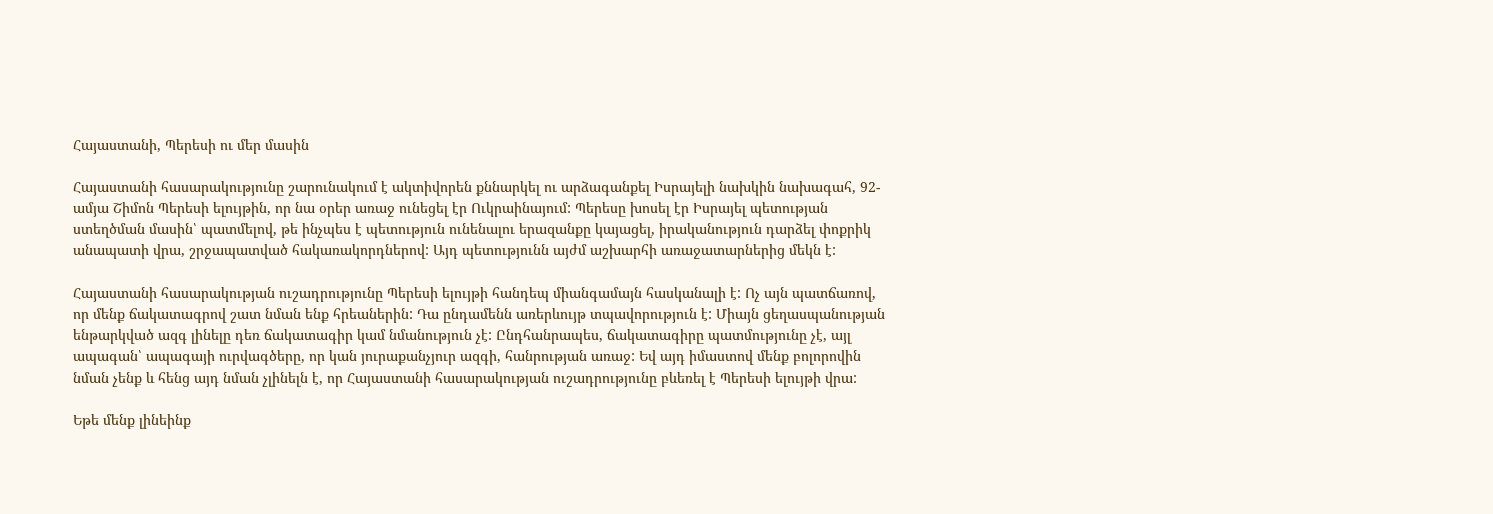Հայաստանի, Պերեսի ու մեր մասին

Հայաստանի հասարակությունը շարունակում է ակտիվորեն քննարկել ու արձագանքել Իսրայելի նախկին նախագահ, 92-ամյա Շիմոն Պերեսի ելույթին, որ նա օրեր առաջ ունեցել էր Ուկրաինայում: Պերեսը խոսել էր Իսրայել պետության ստեղծման մասին՝ պատմելով, թե ինչպես է պետություն ունենալու երազանքը կայացել, իրականություն դարձել փոքրիկ անապատի վրա, շրջապատված հակառակորդներով: Այդ պետությունն այժմ աշխարհի առաջատարներից մեկն է:

Հայաստանի հասարակության ուշադրությունը Պերեսի ելույթի հանդեպ միանգամայն հասկանալի է: Ոչ այն պատճառով, որ մենք ճակատագրով շատ նման ենք հրեաներին: Դա ընդամենն առերևույթ տպավորություն է: Միայն ցեղասպանության ենթարկված ազգ լինելը դեռ ճակատագիր կամ նմանություն չէ: Ընդհանրապես, ճակատագիրը պատմությունը չէ, այլ ապագան՝ ապագայի ուրվագծերը, որ կան յուրաքանչյուր ազգի, հանրության առաջ: Եվ այդ իմաստով մենք բոլորովին նման չենք և հենց այդ նման չլինելն է, որ Հայաստանի հասարակության ուշադրությունը բևեռել է Պերեսի ելույթի վրա:

Եթե մենք լինեինք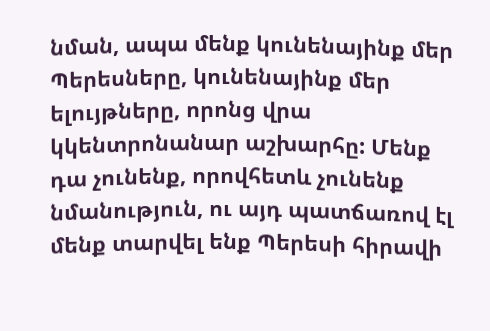նման, ապա մենք կունենայինք մեր Պերեսները, կունենայինք մեր ելույթները, որոնց վրա կկենտրոնանար աշխարհը: Մենք դա չունենք, որովհետև չունենք նմանություն, ու այդ պատճառով էլ մենք տարվել ենք Պերեսի հիրավի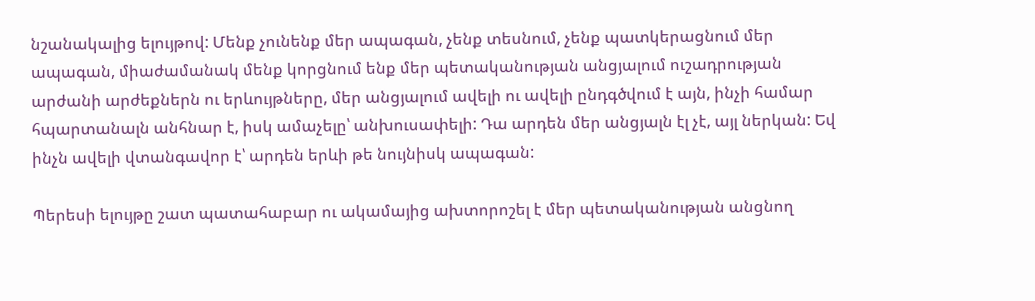նշանակալից ելույթով: Մենք չունենք մեր ապագան, չենք տեսնում, չենք պատկերացնում մեր ապագան, միաժամանակ մենք կորցնում ենք մեր պետականության անցյալում ուշադրության արժանի արժեքներն ու երևույթները, մեր անցյալում ավելի ու ավելի ընդգծվում է այն, ինչի համար հպարտանալն անհնար է, իսկ ամաչելը՝ անխուսափելի: Դա արդեն մեր անցյալն էլ չէ, այլ ներկան: Եվ ինչն ավելի վտանգավոր է՝ արդեն երևի թե նույնիսկ ապագան:

Պերեսի ելույթը շատ պատահաբար ու ակամայից ախտորոշել է մեր պետականության անցնող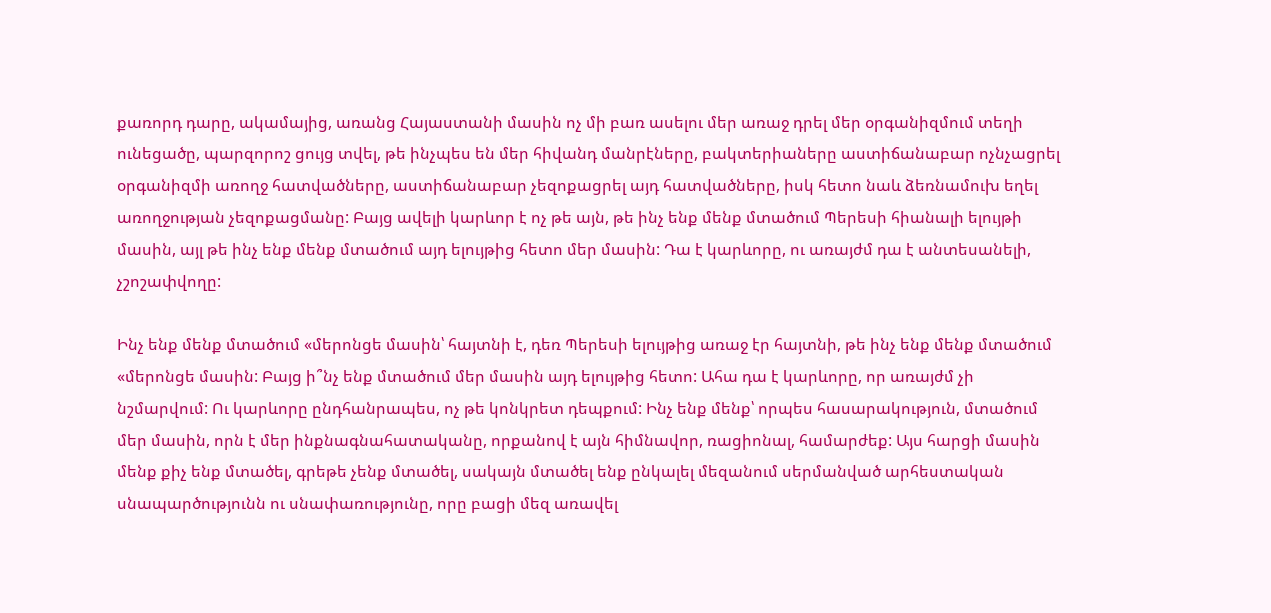քառորդ դարը, ակամայից, առանց Հայաստանի մասին ոչ մի բառ ասելու մեր առաջ դրել մեր օրգանիզմում տեղի ունեցածը, պարզորոշ ցույց տվել, թե ինչպես են մեր հիվանդ մանրէները, բակտերիաները աստիճանաբար ոչնչացրել օրգանիզմի առողջ հատվածները, աստիճանաբար չեզոքացրել այդ հատվածները, իսկ հետո նաև ձեռնամուխ եղել առողջության չեզոքացմանը: Բայց ավելի կարևոր է ոչ թե այն, թե ինչ ենք մենք մտածում Պերեսի հիանալի ելույթի մասին, այլ թե ինչ ենք մենք մտածում այդ ելույթից հետո մեր մասին: Դա է կարևորը, ու առայժմ դա է անտեսանելի, չշոշափվողը:

Ինչ ենք մենք մտածում «մերոնցե մասին՝ հայտնի է, դեռ Պերեսի ելույթից առաջ էր հայտնի, թե ինչ ենք մենք մտածում «մերոնցե մասին: Բայց ի՞նչ ենք մտածում մեր մասին այդ ելույթից հետո: Ահա դա է կարևորը, որ առայժմ չի նշմարվում: Ու կարևորը ընդհանրապես, ոչ թե կոնկրետ դեպքում: Ինչ ենք մենք՝ որպես հասարակություն, մտածում մեր մասին, որն է մեր ինքնագնահատականը, որքանով է այն հիմնավոր, ռացիոնալ, համարժեք: Այս հարցի մասին մենք քիչ ենք մտածել, գրեթե չենք մտածել, սակայն մտածել ենք ընկալել մեզանում սերմանված արհեստական սնապարծությունն ու սնափառությունը, որը բացի մեզ առավել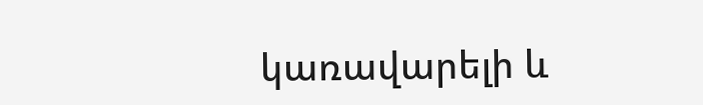կառավարելի և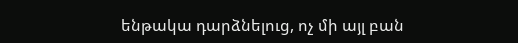ենթակա դարձնելուց, ոչ մի այլ բան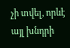չի տվել, որևէ այլ խնդրի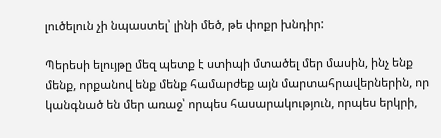լուծելուն չի նպաստել՝ լինի մեծ, թե փոքր խնդիր:

Պերեսի ելույթը մեզ պետք է ստիպի մտածել մեր մասին, ինչ ենք մենք, որքանով ենք մենք համարժեք այն մարտահրավերներին, որ կանգնած են մեր առաջ՝ որպես հասարակություն, որպես երկրի,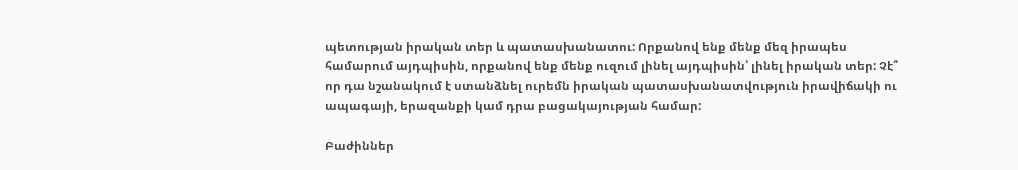պետության իրական տեր և պատասխանատու: Որքանով ենք մենք մեզ իրապես համարում այդպիսին, որքանով ենք մենք ուզում լինել այդպիսին՝ լինել իրական տեր: Չէ՞ որ դա նշանակում է ստանձնել ուրեմն իրական պատասխանատվություն իրավիճակի ու ապագայի, երազանքի կամ դրա բացակայության համար:

Բաժիններ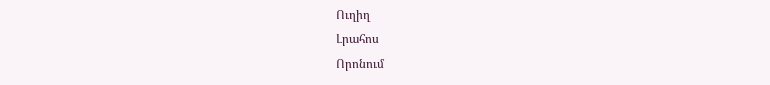Ուղիղ
Լրահոս
Որոնում